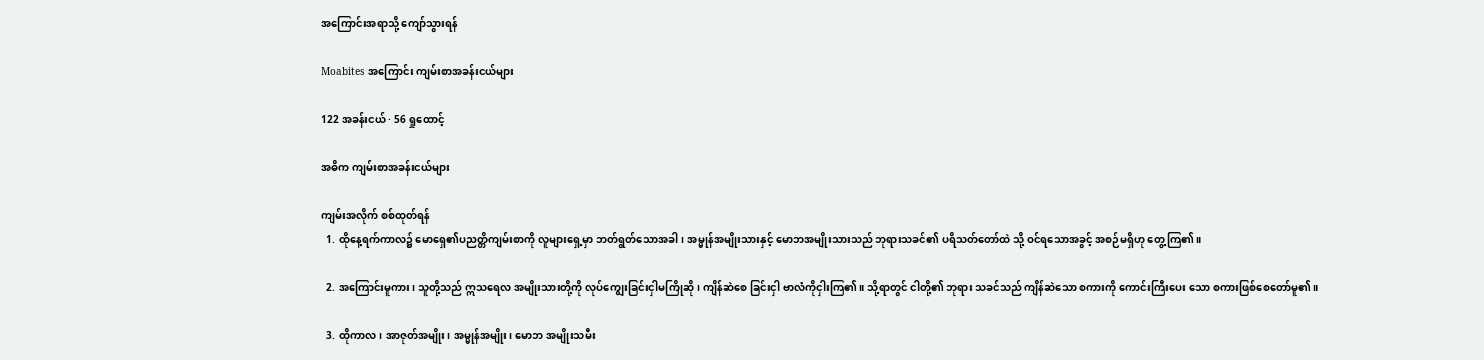အကြောင်းအရာသို့ ကျော်သွားရန်

Moabites အကြောင်း ကျမ်းစာအခန်းငယ်များ

122 အခန်းငယ် · 56 ရှုထောင့်

အဓိက ကျမ်းစာအခန်းငယ်များ

ကျမ်းအလိုက် စစ်ထုတ်ရန်
  1. ထိုနေ့ရက်ကာလ၌ မောရှေ၏ပညတ္တိကျမ်းစာကို လူများရှေ့မှာ ဘတ်ရွတ်သောအခါ၊ အမ္မုန်အမျိုးသားနှင့် မောဘအမျိုးသားသည် ဘုရားသခင်၏ ပရိသတ်တော်ထဲ သို့ ဝင်ရသောအခွင့် အစဉ်မရှိဟု တွေ့ကြ၏။

  2. အကြောင်းမူကား၊ သူတို့သည် ဣသရေလ အမျိုးသားတို့ကို လုပ်ကျွေးခြင်းငှါမကြိုဆို၊ ကျိန်ဆဲစေ ခြင်းငှါ ဗာလံကိုငှါးကြ၏။ သို့ရာတွင် ငါတို့၏ ဘုရား သခင်သည် ကျိန်ဆဲသော စကားကို ကောင်းကြီးပေး သော စကားဖြစ်စေတော်မူ၏။

  3. ထိုကာလ၊ အာဇုတ်အမျိုး၊ အမ္မုန်အမျိုး၊ မောဘ အမျိုးသမီး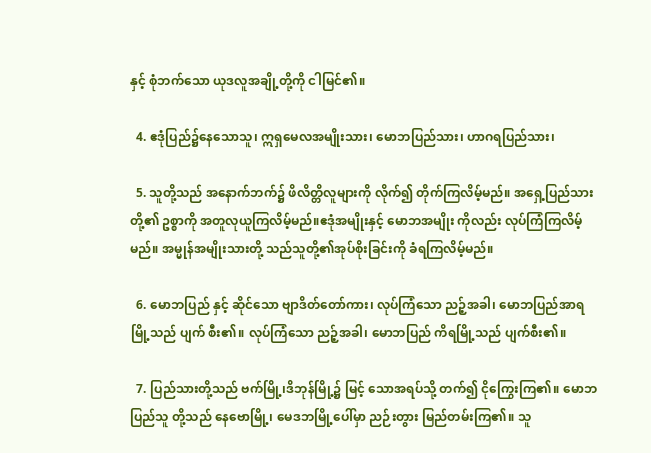နှင့် စုံဘက်သော ယုဒလူအချို့တို့ကို ငါမြင်၏။

  4. ဧဒုံပြည်၌နေသောသူ၊ ဣရှမေလအမျိုးသား၊ မောဘပြည်သား၊ ဟာဂရပြည်သား၊

  5. သူတို့သည် အနောက်ဘက်၌ ဖိလိတ္တိလူများကို လိုက်၍ တိုက်ကြလိမ့်မည်။ အရှေ့ပြည်သားတို့၏ ဥစ္စာကို အတူလုယူကြလိမ့်မည်။ဧဒုံအမျိုးနှင့် မောဘအမျိုး ကိုလည်း လုပ်ကြံကြလိမ့်မည်။ အမ္မုန်အမျိုးသားတို့ သည်သူတို့၏အုပ်စိုးခြင်းကို ခံရကြလိမ့်မည်။

  6. မောဘပြည် နှင့် ဆိုင်သော ဗျာဒိတ်တော်ကား၊ လုပ်ကြံသော ညဉ့်အခါ၊ မောဘပြည်အာရမြို့သည် ပျက် စီး၏။ လုပ်ကြံသော ညဉ့်အခါ၊ မောဘပြည် ကိရမြို့သည် ပျက်စီး၏။

  7. ပြည်သားတို့သည် ဗက်မြို့၊ဒိဘုန်မြို့၌ မြင့် သောအရပ်သို့ တက်၍ ငိုကြွေးကြ၏။ မောဘပြည်သူ တို့သည် နေဗောမြို့၊ မေဒဘမြို့ပေါ်မှာ ညဉ်းတွား မြည်တမ်းကြ၏။ သူ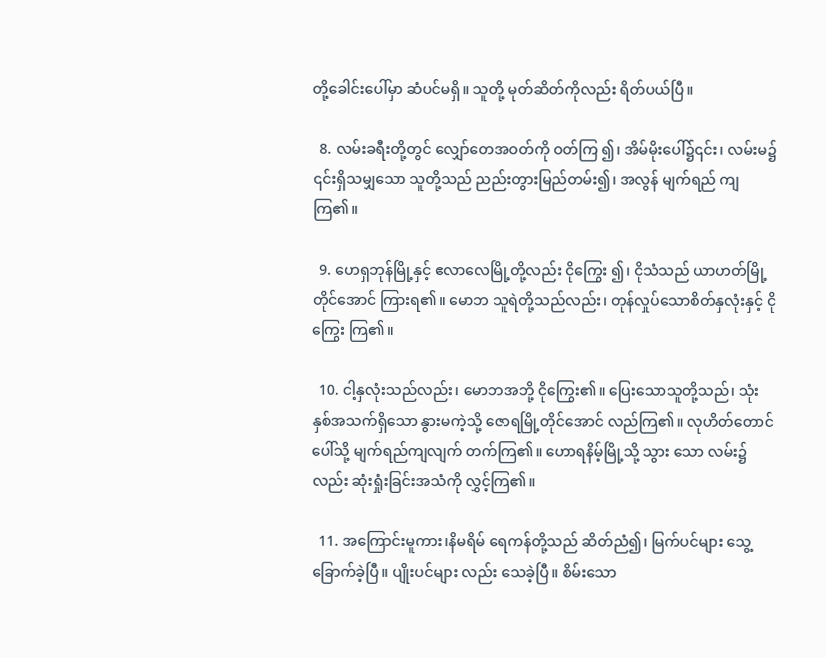တို့ခေါင်းပေါ်မှာ ဆံပင်မရှိ။ သူတို့ မုတ်ဆိတ်ကိုလည်း ရိတ်ပယ်ပြီ။

  8. လမ်းခရီးတို့တွင် လျှော်တေအဝတ်ကို ဝတ်ကြ ၍၊ အိမ်မိုးပေါ်၌၎င်း၊ လမ်းမ၌ ၎င်းရှိသမျှသော သူတို့သည် ညည်းတွားမြည်တမ်း၍၊ အလွန် မျက်ရည် ကျကြ၏။

  9. ဟေရှဘုန်မြို့နှင့် ဧလာလေမြို့တို့လည်း ငိုကြွေး ၍၊ ငိုသံသည် ယာဟတ်မြို့တိုင်အောင် ကြားရ၏။ မောဘ သူရဲတို့သည်လည်း၊ တုန်လှုပ်သောစိတ်နှလုံးနှင့် ငိုကြွေး ကြ၏။

  10. ငါ့နှလုံးသည်လည်း၊ မောဘအဘို့ ငိုကြွေး၏။ ပြေးသောသူတို့သည်၊ သုံးနှစ်အသက်ရှိသော နွားမကဲ့သို့ ဇောရမြို့တိုင်အောင် လည်ကြ၏။ လုဟိတ်တောင်ပေါ်သို့ မျက်ရည်ကျလျက် တက်ကြ၏။ ဟောရနိမ့်မြို့သို့ သွား သော လမ်း၌လည်း ဆုံးရှုံးခြင်းအသံကို လွှင့်ကြ၏။

  11. အကြောင်းမူကား၊နိမရိမ် ရေကန်တို့သည် ဆိတ်ညံ၍၊ မြက်ပင်များ သွေ့ခြောက်ခဲ့ပြီ။ ပျိုးပင်များ လည်း သေခဲ့ပြီ။ စိမ်းသော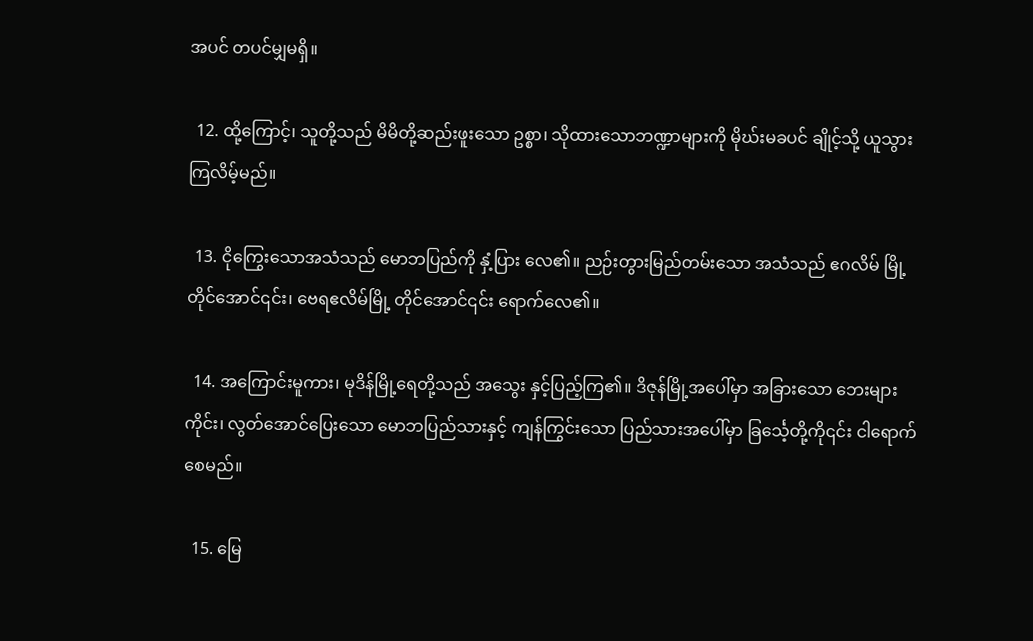အပင် တပင်မျှမရှိ။

  12. ထို့ကြောင့်၊ သူတို့သည် မိမိတို့ဆည်းဖူးသော ဥစ္စာ၊ သိုထားသောဘဏ္ဍာများကို မိုဃ်းမခပင် ချိုင့်သို့ ယူသွားကြလိမ့်မည်။

  13. ငိုကြွေးသောအသံသည် မောဘပြည်ကို နှံ့ပြား လေ၏။ ညဉ်းတွားမြည်တမ်းသော အသံသည် ဧဂလိမ် မြို့ တိုင်အောင်၎င်း၊ ဗေရဧလိမ်မြို့ တိုင်အောင်၎င်း ရောက်လေ၏။

  14. အကြောင်းမူကား၊ မုဒိန်မြို့ရေတို့သည် အသွေး နှင့်ပြည့်ကြ၏။ ဒိဇုန်မြို့အပေါ်မှာ အခြားသော ဘေးများ ကိုင်း၊ လွတ်အောင်ပြေးသော မောဘပြည်သားနှင့် ကျန်ကြွင်းသော ပြည်သားအပေါ်မှာ ခြင်္သေ့တို့ကို၎င်း ငါရောက်စေမည်။

  15. မြေ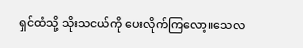ရှင်ထံသို့ သိုးသငယ်ကို ပေးလိုက်ကြလော့။သေလ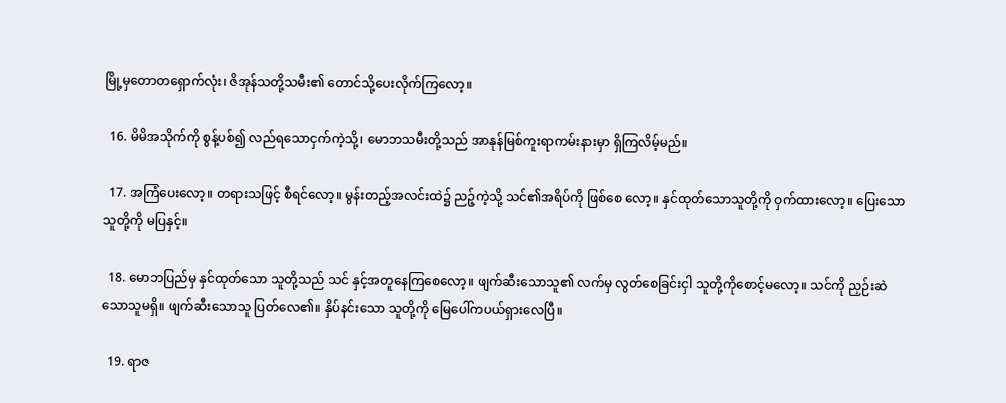မြို့မှတောတရှောက်လုံး၊ ဇိအုန်သတို့သမီး၏ တောင်သို့ပေးလိုက်ကြလော့။

  16. မိမိအသိုက်ကို စွန့်ပစ်၍ လည်ရသောငှက်ကဲ့သို့၊ မောဘသမီးတို့သည် အာနုန်မြစ်ကူးရာကမ်းနားမှာ ရှိကြလိမ့်မည်။

  17. အကြံပေးလော့။ တရားသဖြင့် စီရင်လော့။ မွန်းတည့်အလင်းထဲ၌ ညဉ့်ကဲ့သို့ သင်၏အရိပ်ကို ဖြစ်စေ လော့။ နှင်ထုတ်သောသူတို့ကို ဝှက်ထားလော့။ ပြေးသော သူတို့ကို မပြနှင့်။

  18. မောဘပြည်မှ နှင်ထုတ်သော သူတို့သည် သင် နှင့်အတူနေကြစေလော့။ ဖျက်ဆီးသောသူ၏ လက်မှ လွတ်စေခြင်းငှါ သူတို့ကိုစောင့်မလော့။ သင်ကို ညှဉ်းဆဲ သောသူမရှိ။ ဖျက်ဆီးသောသူ ပြတ်လေ၏။ နှိပ်နင်းသော သူတို့ကို မြေပေါ်ကပယ်ရှားလေပြီ။

  19. ရာဇ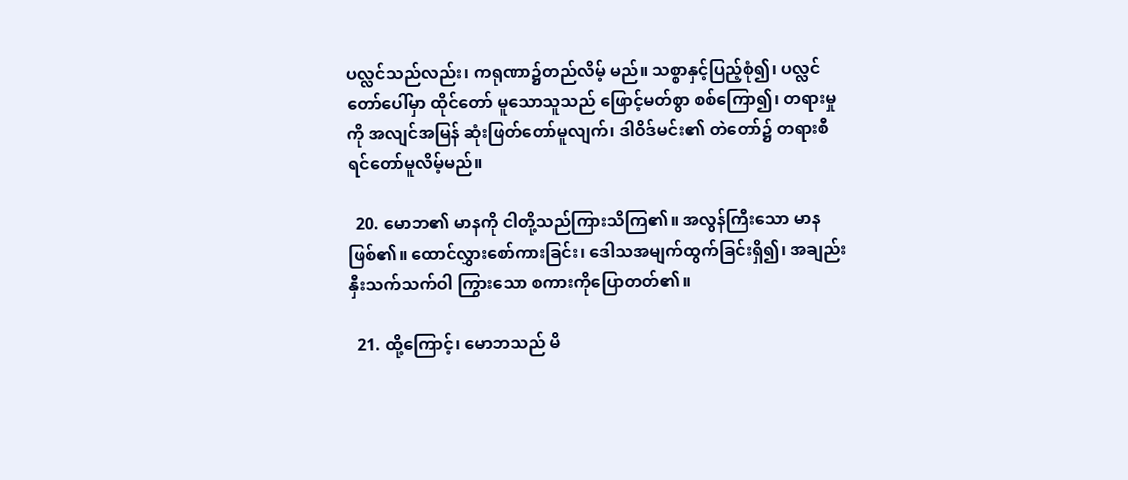ပလ္လင်သည်လည်း၊ ကရုဏာ၌တည်လိမ့် မည်။ သစ္စာနှင့်ပြည့်စုံ၍၊ ပလ္လင်တော်ပေါ်မှာ ထိုင်တော် မူသောသူသည် ဖြောင့်မတ်စွာ စစ်ကြော၍၊ တရားမှုကို အလျင်အမြန် ဆုံးဖြတ်တော်မူလျက်၊ ဒါဝိဒ်မင်း၏ တဲတော်၌ တရားစီရင်တော်မူလိမ့်မည်။

  20. မောဘ၏ မာနကို ငါတို့သည်ကြားသိကြ၏။ အလွန်ကြီးသော မာနဖြစ်၏။ ထောင်လွှားစော်ကားခြင်း၊ ဒေါသအမျက်ထွက်ခြင်းရှိ၍၊ အချည်းနှီးသက်သက်ဝါ ကြွားသော စကားကိုပြောတတ်၏။

  21. ထို့ကြောင့်၊ မောဘသည် မိ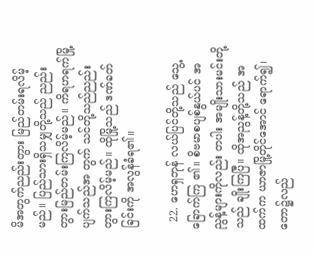မိအတွက်ညည်းတွား မြည်တမ်းရလိမ့်မည်။ ပြည်သားရှိသမျှတို့သည် ညည်း တွားမြည်တမ်းကြလိမ့်မည်။ ကိရဟရက်မြို့ပျက်သည်အ တွက် သင်တို့သည်ညည်းတွားကြလိမ့်မည်။ ထိုမြို့သည် ဒဏ်ခတ်ခြင်းကို အလွန်ခံရ၏။

  22. ဟေရှဘုန် လယ်ပြင်တို့သည် သွေ့ခြောက်ကြ ၏။ စိဗမာစပျစ်နွယ်ပင် အညွန့်များကိုလည်း တပါး အမျိုးသားမင်းတို့သည် ချိုးကြပြီ။ ထိုအညွန့်တို့သည် အထက်က ယာဇာမြို့တိုင်အောင် ရောက်၍၊တော၌လည်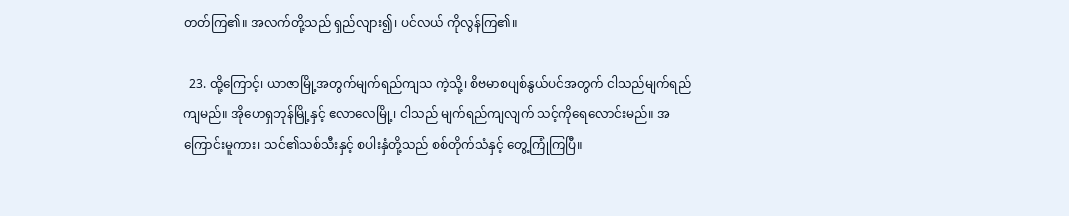တတ်ကြ၏။ အလက်တို့သည် ရှည်လျား၍၊ ပင်လယ် ကိုလွန်ကြ၏။

  23. ထို့ကြောင့်၊ ယာဇာမြို့အတွက်မျက်ရည်ကျသ ကဲ့သို့၊ စိဗမာစပျစ်နွယ်ပင်အတွက် ငါသည်မျက်ရည် ကျမည်။ အိုဟေရှဘုန်မြို့နှင့် ဧလာလေမြို့၊ ငါသည် မျက်ရည်ကျလျက် သင့်ကိုရေလောင်းမည်။ အကြောင်းမူကား၊ သင်၏သစ်သီးနှင့် စပါးနှံတို့သည် စစ်တိုက်သံနှင့် တွေ့ကြုံကြပြီ။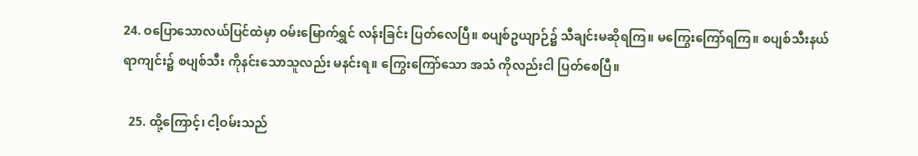24. ဝပြောသောလယ်ပြင်ထဲမှာ ဝမ်းမြောက်ရွှင် လန်းခြင်း ပြတ်လေပြီ။ စပျစ်ဥယျာဉ်၌ သီချင်းမဆိုရကြ။ မကြွေးကြော်ရကြ။ စပျစ်သီးနယ်ရာကျင်း၌ စပျစ်သီး ကိုနင်းသောသူလည်း မနင်းရ။ ကြွေးကြော်သော အသံ ကိုလည်းငါ ပြတ်စေပြီ။

  25. ထို့ကြောင့်၊ ငါ့ဝမ်းသည်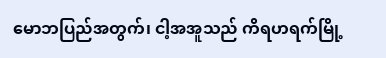မောဘပြည်အတွက်၊ ငါ့အအူသည် ကိရဟရက်မြို့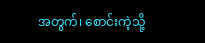အတွက်၊ စောင်းကဲ့သို့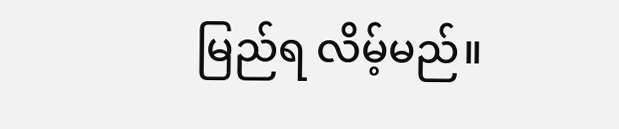မြည်ရ လိမ့်မည်။